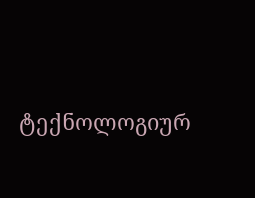ტექნოლოგიურ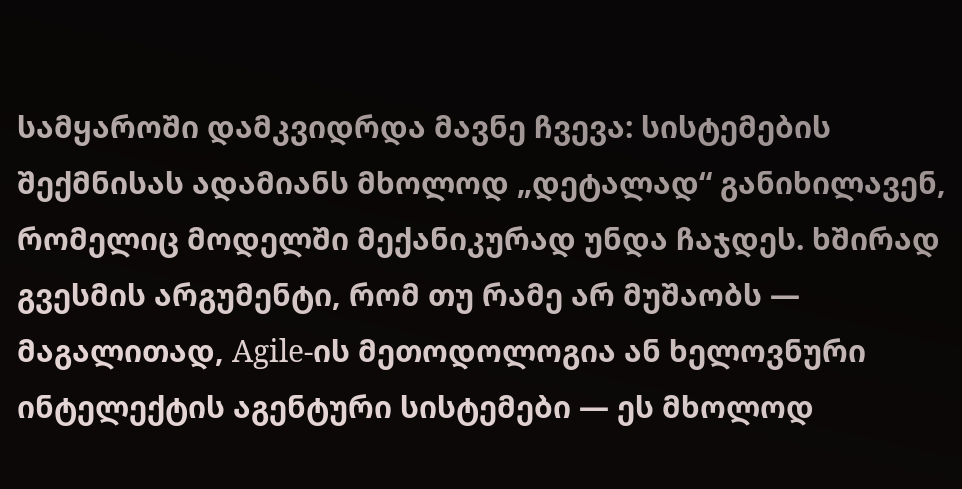სამყაროში დამკვიდრდა მავნე ჩვევა: სისტემების შექმნისას ადამიანს მხოლოდ „დეტალად“ განიხილავენ, რომელიც მოდელში მექანიკურად უნდა ჩაჯდეს. ხშირად გვესმის არგუმენტი, რომ თუ რამე არ მუშაობს — მაგალითად, Agile-ის მეთოდოლოგია ან ხელოვნური ინტელექტის აგენტური სისტემები — ეს მხოლოდ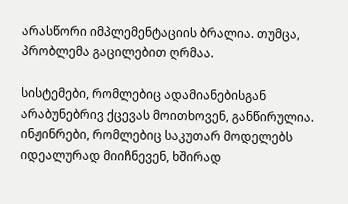არასწორი იმპლემენტაციის ბრალია. თუმცა, პრობლემა გაცილებით ღრმაა.

სისტემები, რომლებიც ადამიანებისგან არაბუნებრივ ქცევას მოითხოვენ, განწირულია. ინჟინრები, რომლებიც საკუთარ მოდელებს იდეალურად მიიჩნევენ, ხშირად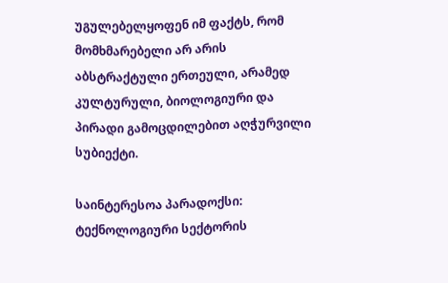უგულებელყოფენ იმ ფაქტს, რომ მომხმარებელი არ არის აბსტრაქტული ერთეული, არამედ კულტურული, ბიოლოგიური და პირადი გამოცდილებით აღჭურვილი სუბიექტი.

საინტერესოა პარადოქსი: ტექნოლოგიური სექტორის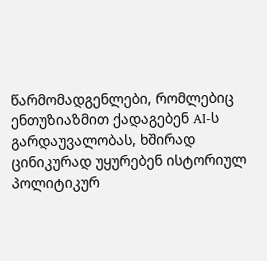წარმომადგენლები, რომლებიც ენთუზიაზმით ქადაგებენ AI-ს გარდაუვალობას, ხშირად ცინიკურად უყურებენ ისტორიულ პოლიტიკურ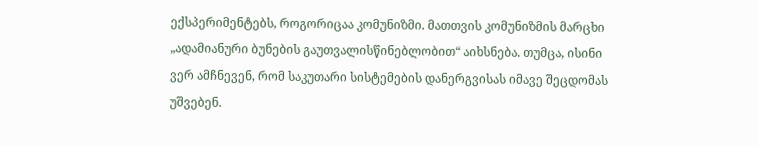ექსპერიმენტებს, როგორიცაა კომუნიზმი. მათთვის კომუნიზმის მარცხი „ადამიანური ბუნების გაუთვალისწინებლობით“ აიხსნება. თუმცა, ისინი ვერ ამჩნევენ, რომ საკუთარი სისტემების დანერგვისას იმავე შეცდომას უშვებენ.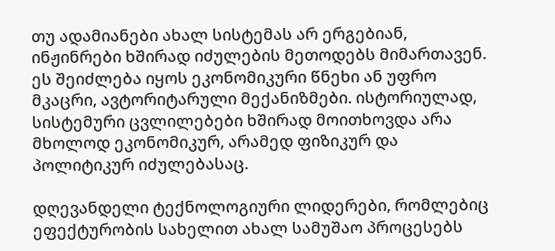თუ ადამიანები ახალ სისტემას არ ერგებიან, ინჟინრები ხშირად იძულების მეთოდებს მიმართავენ. ეს შეიძლება იყოს ეკონომიკური წნეხი ან უფრო მკაცრი, ავტორიტარული მექანიზმები. ისტორიულად, სისტემური ცვლილებები ხშირად მოითხოვდა არა მხოლოდ ეკონომიკურ, არამედ ფიზიკურ და პოლიტიკურ იძულებასაც.

დღევანდელი ტექნოლოგიური ლიდერები, რომლებიც ეფექტურობის სახელით ახალ სამუშაო პროცესებს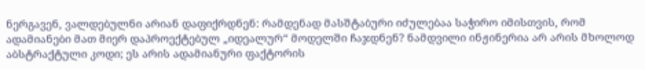ნერგავენ, ვალდებულნი არიან დაფიქრდნენ: რამდენად მასშტაბური იძულებაა საჭირო იმისთვის, რომ ადამიანები მათ მიერ დაპროექტებულ „იდეალურ“ მოდელში ჩაჯდნენ? ნამდვილი ინჟინერია არ არის მხოლოდ აბსტრაქტული კოდი; ეს არის ადამიანური ფაქტორის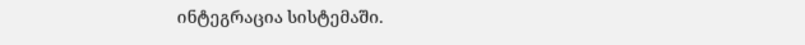ინტეგრაცია სისტემაში.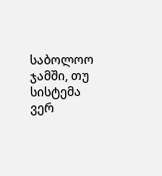საბოლოო ჯამში, თუ სისტემა ვერ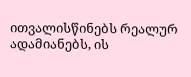ითვალისწინებს რეალურ ადამიანებს, ის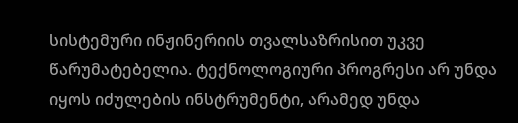სისტემური ინჟინერიის თვალსაზრისით უკვე წარუმატებელია. ტექნოლოგიური პროგრესი არ უნდა იყოს იძულების ინსტრუმენტი, არამედ უნდა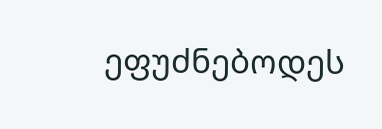ეფუძნებოდეს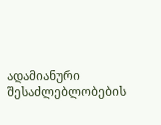ადამიანური შესაძლებლობების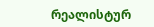რეალისტურ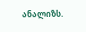ანალიზს.